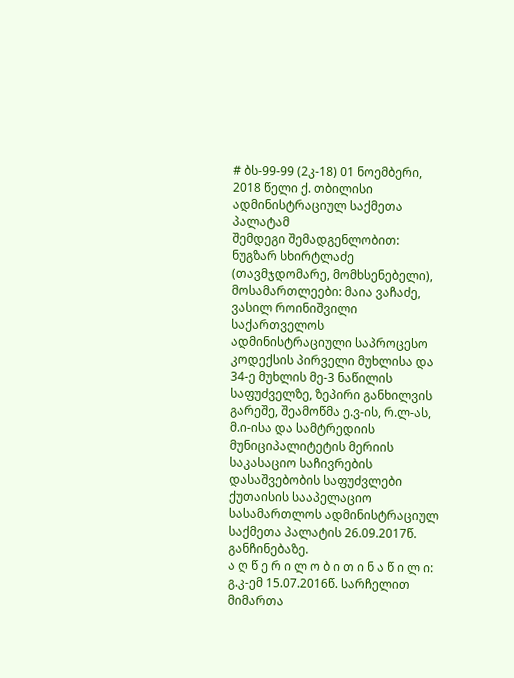# ბს-99-99 (2კ-18) 01 ნოემბერი, 2018 წელი ქ. თბილისი
ადმინისტრაციულ საქმეთა პალატამ
შემდეგი შემადგენლობით:
ნუგზარ სხირტლაძე (თავმჯდომარე, მომხსენებელი),
მოსამართლეები: მაია ვაჩაძე, ვასილ როინიშვილი
საქართველოს ადმინისტრაციული საპროცესო კოდექსის პირველი მუხლისა და 34-ე მუხლის მე-3 ნაწილის საფუძველზე, ზეპირი განხილვის გარეშე, შეამოწმა ე.ვ-ის, რ.ლ-ას, მ.ი-ისა და სამტრედიის მუნიციპალიტეტის მერიის საკასაციო საჩივრების დასაშვებობის საფუძვლები ქუთაისის სააპელაციო სასამართლოს ადმინისტრაციულ საქმეთა პალატის 26.09.2017წ. განჩინებაზე.
ა ღ წ ე რ ი ლ ო ბ ი თ ი ნ ა წ ი ლ ი:
გ.კ-ემ 15.07.2016წ. სარჩელით მიმართა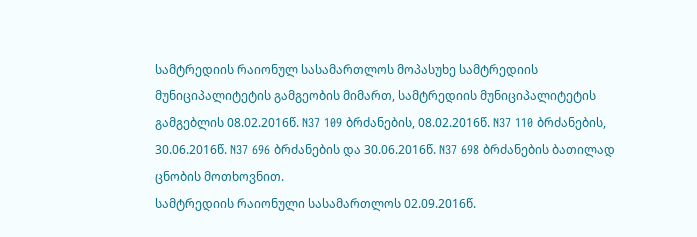სამტრედიის რაიონულ სასამართლოს მოპასუხე სამტრედიის მუნიციპალიტეტის გამგეობის მიმართ, სამტრედიის მუნიციპალიტეტის გამგებლის 08.02.2016წ. N37 109 ბრძანების, 08.02.2016წ. N37 110 ბრძანების, 30.06.2016წ. N37 696 ბრძანების და 30.06.2016წ. N37 698 ბრძანების ბათილად ცნობის მოთხოვნით.
სამტრედიის რაიონული სასამართლოს 02.09.2016წ.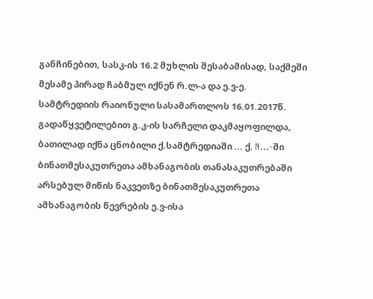განჩინებით, სასკ-ის 16.2 მუხლის შესაბამისად, საქმეში მესამე პირად ჩაბმულ იქნენ რ.ლ-ა და ე.ვ-ე.
სამტრედიის რაიონული სასამართლოს 16.01.2017წ. გადაწყვეტილებით გ.კ-ის სარჩელი დაკმაყოფილდა, ბათილად იქნა ცნობილი ქ.სამტრედიაში ... ქ. N...-ში ბინათმესაკუთრეთა ამხანაგობის თანასაკუთრებაში არსებულ მიწის ნაკვეთზე ბინათმესაკუთრეთა ამხანაგობის წევრების ე.ვ-ისა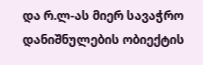და რ.ლ-ას მიერ სავაჭრო დანიშნულების ობიექტის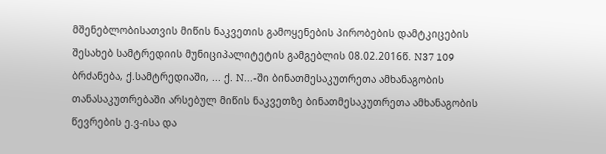მშენებლობისათვის მიწის ნაკვეთის გამოყენების პირობების დამტკიცების შესახებ სამტრედიის მუნიციპალიტეტის გამგებლის 08.02.2016წ. N37 109 ბრძანება, ქ.სამტრედიაში, ... ქ. N...-ში ბინათმესაკუთრეთა ამხანაგობის თანასაკუთრებაში არსებულ მიწის ნაკვეთზე ბინათმესაკუთრეთა ამხანაგობის წევრების ე.ვ-ისა და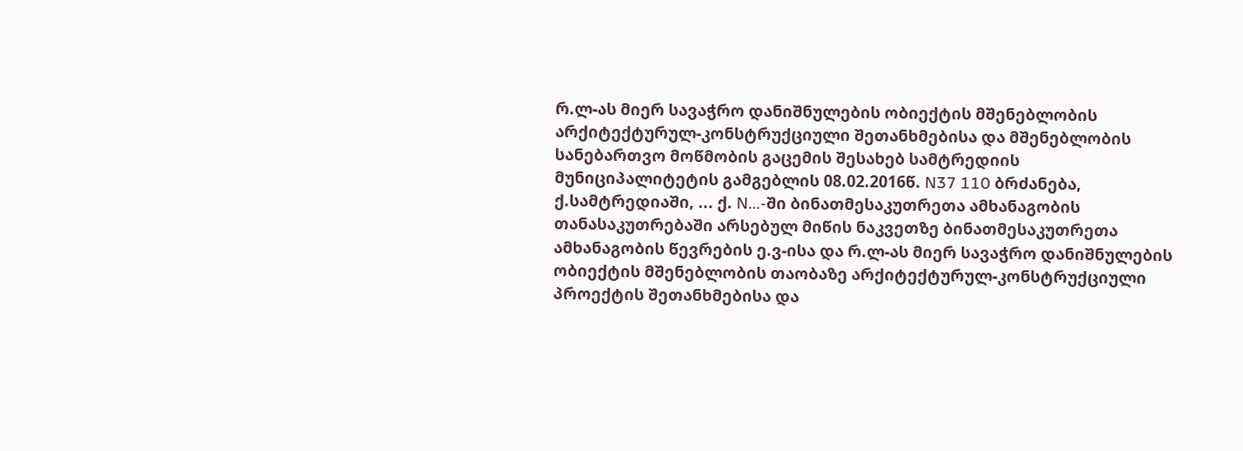რ.ლ-ას მიერ სავაჭრო დანიშნულების ობიექტის მშენებლობის არქიტექტურულ-კონსტრუქციული შეთანხმებისა და მშენებლობის სანებართვო მოწმობის გაცემის შესახებ სამტრედიის მუნიციპალიტეტის გამგებლის 08.02.2016წ. N37 110 ბრძანება, ქ.სამტრედიაში, ... ქ. N...-ში ბინათმესაკუთრეთა ამხანაგობის თანასაკუთრებაში არსებულ მიწის ნაკვეთზე ბინათმესაკუთრეთა ამხანაგობის წევრების ე.ვ-ისა და რ.ლ-ას მიერ სავაჭრო დანიშნულების ობიექტის მშენებლობის თაობაზე არქიტექტურულ-კონსტრუქციული პროექტის შეთანხმებისა და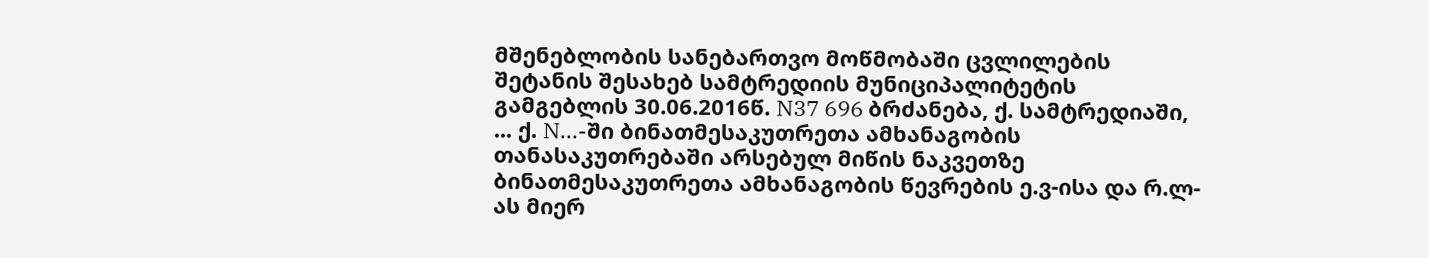მშენებლობის სანებართვო მოწმობაში ცვლილების შეტანის შესახებ სამტრედიის მუნიციპალიტეტის გამგებლის 30.06.2016წ. N37 696 ბრძანება, ქ. სამტრედიაში, ... ქ. N...-ში ბინათმესაკუთრეთა ამხანაგობის თანასაკუთრებაში არსებულ მიწის ნაკვეთზე ბინათმესაკუთრეთა ამხანაგობის წევრების ე.ვ-ისა და რ.ლ-ას მიერ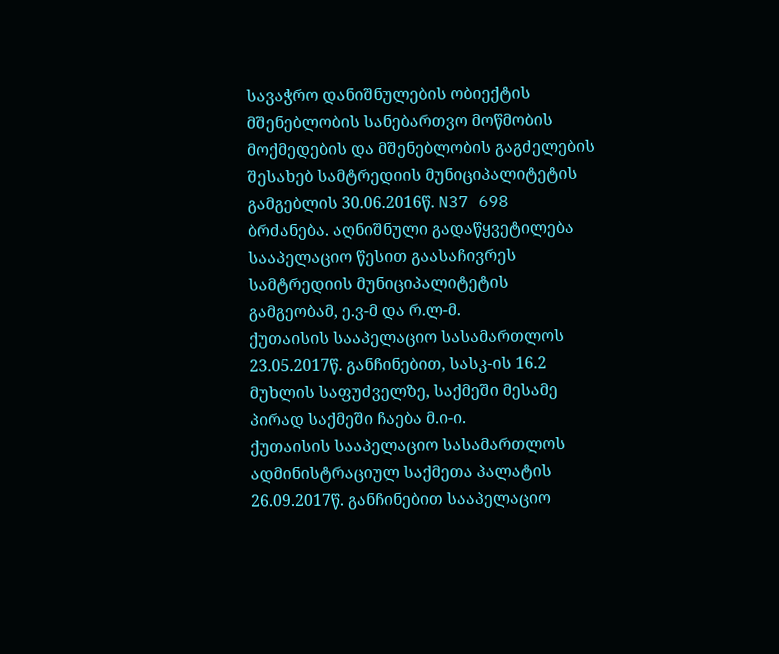სავაჭრო დანიშნულების ობიექტის მშენებლობის სანებართვო მოწმობის მოქმედების და მშენებლობის გაგძელების შესახებ სამტრედიის მუნიციპალიტეტის გამგებლის 30.06.2016წ. N37 698 ბრძანება. აღნიშნული გადაწყვეტილება სააპელაციო წესით გაასაჩივრეს სამტრედიის მუნიციპალიტეტის გამგეობამ, ე.ვ-მ და რ.ლ-მ.
ქუთაისის სააპელაციო სასამართლოს 23.05.2017წ. განჩინებით, სასკ-ის 16.2 მუხლის საფუძველზე, საქმეში მესამე პირად საქმეში ჩაება მ.ი-ი.
ქუთაისის სააპელაციო სასამართლოს ადმინისტრაციულ საქმეთა პალატის 26.09.2017წ. განჩინებით სააპელაციო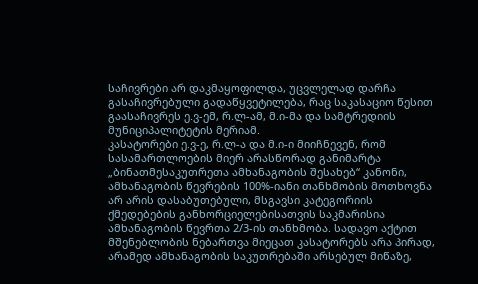საჩივრები არ დაკმაყოფილდა, უცვლელად დარჩა გასაჩივრებული გადაწყვეტილება, რაც საკასაციო წესით გაასაჩივრეს ე.ვ-ემ, რ.ლ-ამ, მ.ი-მა და სამტრედიის მუნიციპალიტეტის მერიამ.
კასატორები ე.ვ-ე, რ.ლ-ა და მ.ი-ი მიიჩნევენ, რომ სასამართლოების მიერ არასწორად განიმარტა „ბინათმესაკუთრეთა ამხანაგობის შესახებ“ კანონი, ამხანაგობის წევრების 100%-იანი თანხმობის მოთხოვნა არ არის დასაბუთებული, მსგავსი კატეგორიის ქმედებების განხორციელებისათვის საკმარისია ამხანაგობის წევრთა 2/3-ის თანხმობა. სადავო აქტით მშენებლობის ნებართვა მიეცათ კასატორებს არა პირად, არამედ ამხანაგობის საკუთრებაში არსებულ მიწაზე,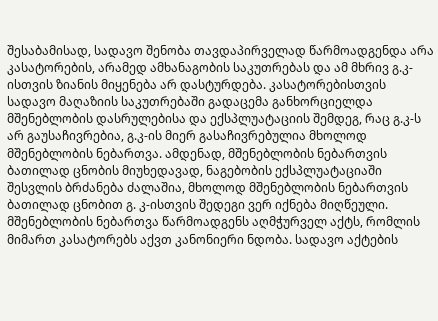შესაბამისად, სადავო შენობა თავდაპირველად წარმოადგენდა არა კასატორების, არამედ ამხანაგობის საკუთრებას და ამ მხრივ გ.კ-ისთვის ზიანის მიყენება არ დასტურდება. კასატორებისთვის სადავო მაღაზიის საკუთრებაში გადაცემა განხორციელდა მშენებლობის დასრულებისა და ექსპლუატაციის შემდეგ, რაც გ.კ-ს არ გაუსაჩივრებია, გ.კ-ის მიერ გასაჩივრებულია მხოლოდ მშენებლობის ნებართვა. ამდენად, მშენებლობის ნებართვის ბათილად ცნობის მიუხედავად, ნაგებობის ექსპლუატაციაში შესვლის ბრძანება ძალაშია, მხოლოდ მშენებლობის ნებართვის ბათილად ცნობით გ. კ-ისთვის შედეგი ვერ იქნება მიღწეული. მშენებლობის ნებართვა წარმოადგენს აღმჭურველ აქტს, რომლის მიმართ კასატორებს აქვთ კანონიერი ნდობა. სადავო აქტების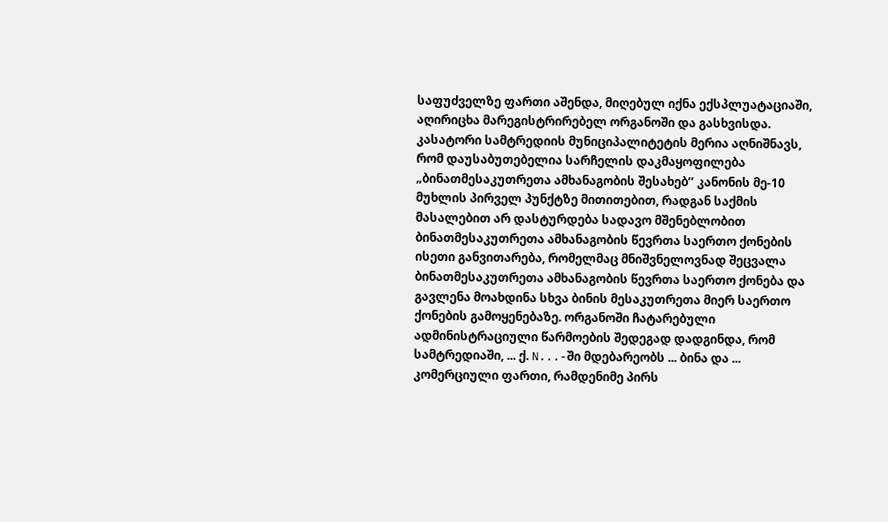საფუძველზე ფართი აშენდა, მიღებულ იქნა ექსპლუატაციაში, აღირიცხა მარეგისტრირებელ ორგანოში და გასხვისდა.
კასატორი სამტრედიის მუნიციპალიტეტის მერია აღნიშნავს, რომ დაუსაბუთებელია სარჩელის დაკმაყოფილება „ბინათმესაკუთრეთა ამხანაგობის შესახებ’’ კანონის მე-10 მუხლის პირველ პუნქტზე მითითებით, რადგან საქმის მასალებით არ დასტურდება სადავო მშენებლობით ბინათმესაკუთრეთა ამხანაგობის წევრთა საერთო ქონების ისეთი განვითარება, რომელმაც მნიშვნელოვნად შეცვალა ბინათმესაკუთრეთა ამხანაგობის წევრთა საერთო ქონება და გავლენა მოახდინა სხვა ბინის მესაკუთრეთა მიერ საერთო ქონების გამოყენებაზე. ორგანოში ჩატარებული ადმინისტრაციული წარმოების შედეგად დადგინდა, რომ სამტრედიაში, ... ქ. N...-ში მდებარეობს ... ბინა და ... კომერციული ფართი, რამდენიმე პირს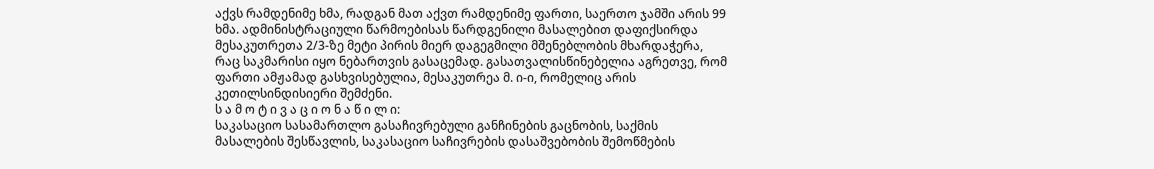აქვს რამდენიმე ხმა, რადგან მათ აქვთ რამდენიმე ფართი, საერთო ჯამში არის 99 ხმა. ადმინისტრაციული წარმოებისას წარდგენილი მასალებით დაფიქსირდა მესაკუთრეთა 2/3-ზე მეტი პირის მიერ დაგეგმილი მშენებლობის მხარდაჭერა, რაც საკმარისი იყო ნებართვის გასაცემად. გასათვალისწინებელია აგრეთვე, რომ ფართი ამჟამად გასხვისებულია, მესაკუთრეა მ. ი-ი, რომელიც არის კეთილსინდისიერი შემძენი.
ს ა მ ო ტ ი ვ ა ც ი ო ნ ა წ ი ლ ი:
საკასაციო სასამართლო გასაჩივრებული განჩინების გაცნობის, საქმის მასალების შესწავლის, საკასაციო საჩივრების დასაშვებობის შემოწმების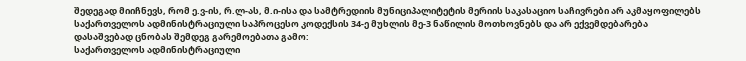შედეგად მიიჩნევს, რომ ე.ვ-ის, რ.ლ-ას, მ.ი-ისა და სამტრედიის მუნიციპალიტეტის მერიის საკასაციო საჩივრები არ აკმაყოფილებს საქართველოს ადმინისტრაციული საპროცესო კოდექსის 34-ე მუხლის მე-3 ნაწილის მოთხოვნებს და არ ექვემდებარება დასაშვებად ცნობას შემდეგ გარემოებათა გამო:
საქართველოს ადმინისტრაციული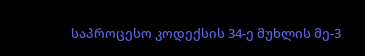საპროცესო კოდექსის 34-ე მუხლის მე-3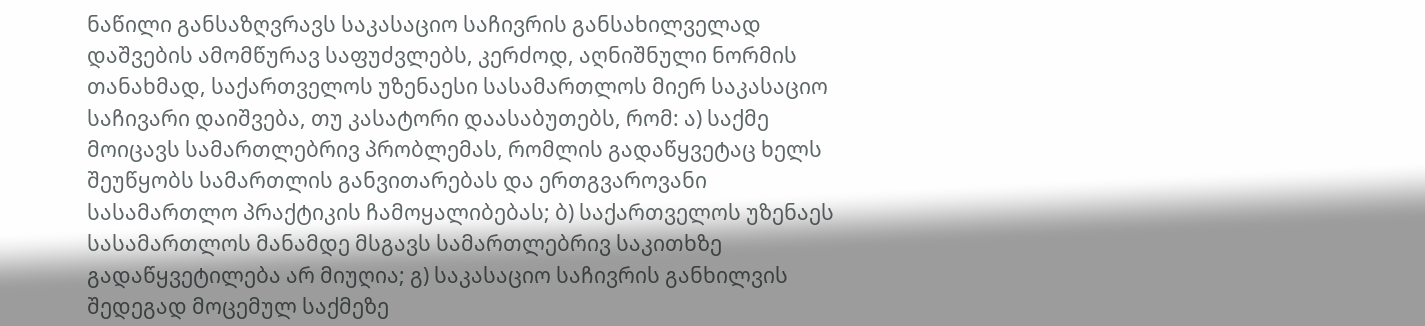ნაწილი განსაზღვრავს საკასაციო საჩივრის განსახილველად დაშვების ამომწურავ საფუძვლებს, კერძოდ, აღნიშნული ნორმის თანახმად, საქართველოს უზენაესი სასამართლოს მიერ საკასაციო საჩივარი დაიშვება, თუ კასატორი დაასაბუთებს, რომ: ა) საქმე მოიცავს სამართლებრივ პრობლემას, რომლის გადაწყვეტაც ხელს შეუწყობს სამართლის განვითარებას და ერთგვაროვანი სასამართლო პრაქტიკის ჩამოყალიბებას; ბ) საქართველოს უზენაეს სასამართლოს მანამდე მსგავს სამართლებრივ საკითხზე გადაწყვეტილება არ მიუღია; გ) საკასაციო საჩივრის განხილვის შედეგად მოცემულ საქმეზე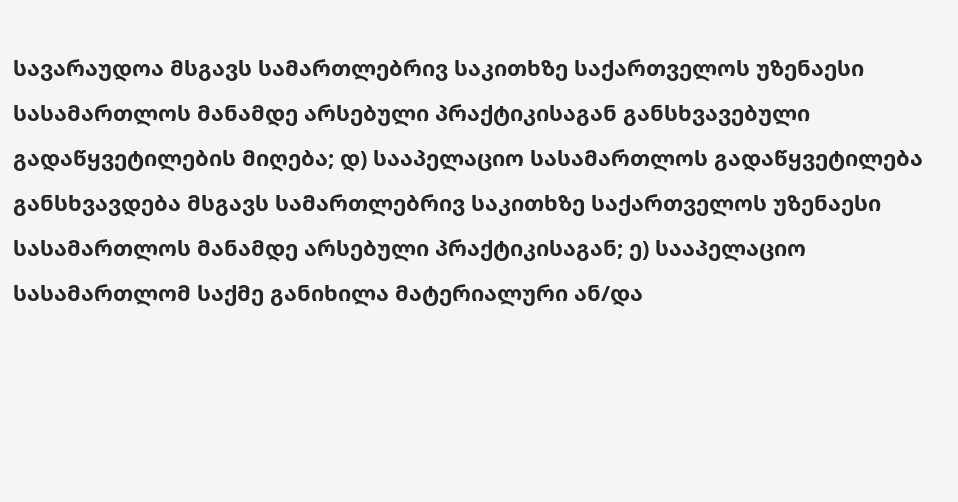სავარაუდოა მსგავს სამართლებრივ საკითხზე საქართველოს უზენაესი სასამართლოს მანამდე არსებული პრაქტიკისაგან განსხვავებული გადაწყვეტილების მიღება; დ) სააპელაციო სასამართლოს გადაწყვეტილება განსხვავდება მსგავს სამართლებრივ საკითხზე საქართველოს უზენაესი სასამართლოს მანამდე არსებული პრაქტიკისაგან; ე) სააპელაციო სასამართლომ საქმე განიხილა მატერიალური ან/და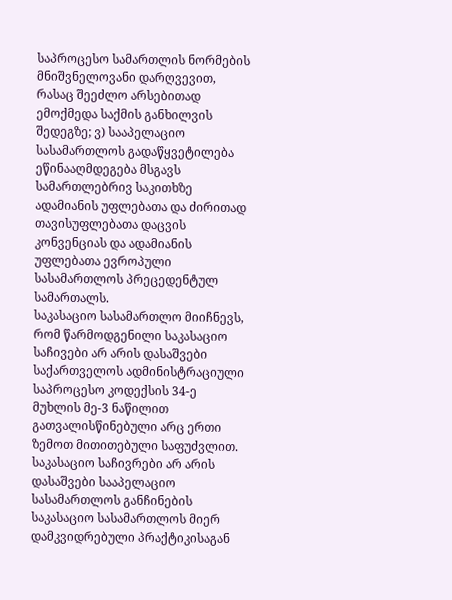საპროცესო სამართლის ნორმების მნიშვნელოვანი დარღვევით, რასაც შეეძლო არსებითად ემოქმედა საქმის განხილვის შედეგზე; ვ) სააპელაციო სასამართლოს გადაწყვეტილება ეწინააღმდეგება მსგავს სამართლებრივ საკითხზე ადამიანის უფლებათა და ძირითად თავისუფლებათა დაცვის კონვენციას და ადამიანის უფლებათა ევროპული სასამართლოს პრეცედენტულ სამართალს.
საკასაციო სასამართლო მიიჩნევს, რომ წარმოდგენილი საკასაციო საჩივები არ არის დასაშვები საქართველოს ადმინისტრაციული საპროცესო კოდექსის 34-ე მუხლის მე-3 ნაწილით გათვალისწინებული არც ერთი ზემოთ მითითებული საფუძვლით.
საკასაციო საჩივრები არ არის დასაშვები სააპელაციო სასამართლოს განჩინების საკასაციო სასამართლოს მიერ დამკვიდრებული პრაქტიკისაგან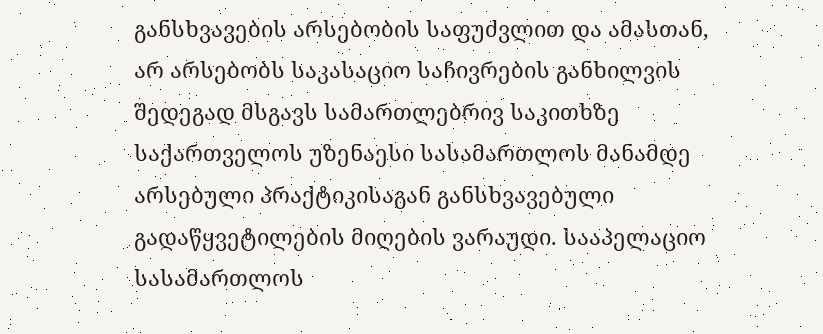განსხვავების არსებობის საფუძვლით და ამასთან, არ არსებობს საკასაციო საჩივრების განხილვის შედეგად მსგავს სამართლებრივ საკითხზე საქართველოს უზენაესი სასამართლოს მანამდე არსებული პრაქტიკისაგან განსხვავებული გადაწყვეტილების მიღების ვარაუდი. სააპელაციო სასამართლოს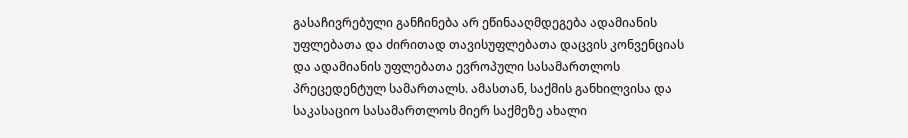გასაჩივრებული განჩინება არ ეწინააღმდეგება ადამიანის უფლებათა და ძირითად თავისუფლებათა დაცვის კონვენციას და ადამიანის უფლებათა ევროპული სასამართლოს პრეცედენტულ სამართალს. ამასთან, საქმის განხილვისა და საკასაციო სასამართლოს მიერ საქმეზე ახალი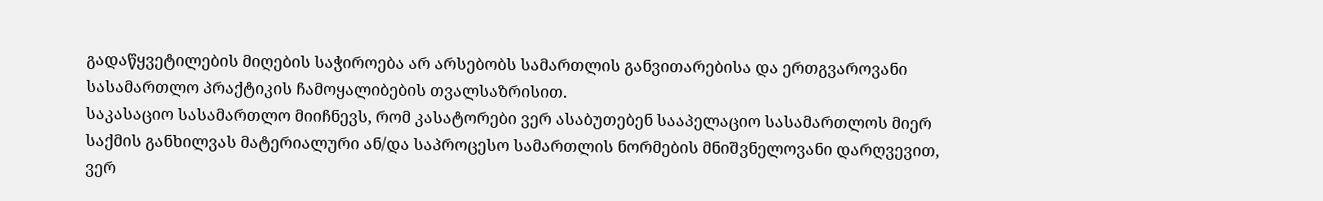გადაწყვეტილების მიღების საჭიროება არ არსებობს სამართლის განვითარებისა და ერთგვაროვანი სასამართლო პრაქტიკის ჩამოყალიბების თვალსაზრისით.
საკასაციო სასამართლო მიიჩნევს, რომ კასატორები ვერ ასაბუთებენ სააპელაციო სასამართლოს მიერ საქმის განხილვას მატერიალური ან/და საპროცესო სამართლის ნორმების მნიშვნელოვანი დარღვევით, ვერ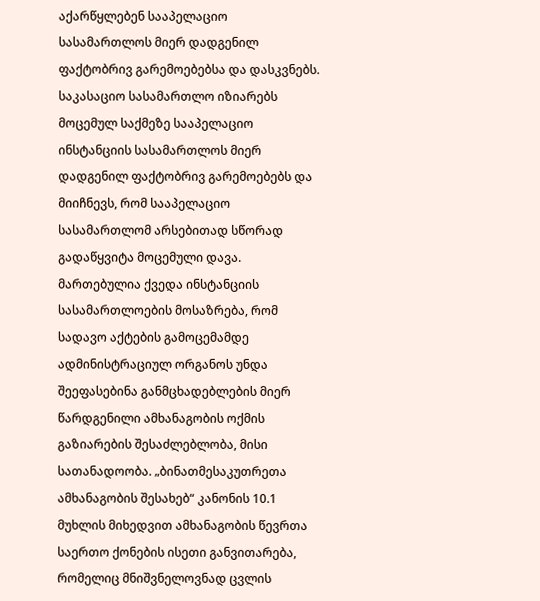აქარწყლებენ სააპელაციო სასამართლოს მიერ დადგენილ ფაქტობრივ გარემოებებსა და დასკვნებს.
საკასაციო სასამართლო იზიარებს მოცემულ საქმეზე სააპელაციო ინსტანციის სასამართლოს მიერ დადგენილ ფაქტობრივ გარემოებებს და მიიჩნევს, რომ სააპელაციო სასამართლომ არსებითად სწორად გადაწყვიტა მოცემული დავა.
მართებულია ქვედა ინსტანციის სასამართლოების მოსაზრება, რომ სადავო აქტების გამოცემამდე ადმინისტრაციულ ორგანოს უნდა შეეფასებინა განმცხადებლების მიერ წარდგენილი ამხანაგობის ოქმის გაზიარების შესაძლებლობა, მისი სათანადოობა. „ბინათმესაკუთრეთა ამხანაგობის შესახებ“ კანონის 10.1 მუხლის მიხედვით ამხანაგობის წევრთა საერთო ქონების ისეთი განვითარება, რომელიც მნიშვნელოვნად ცვლის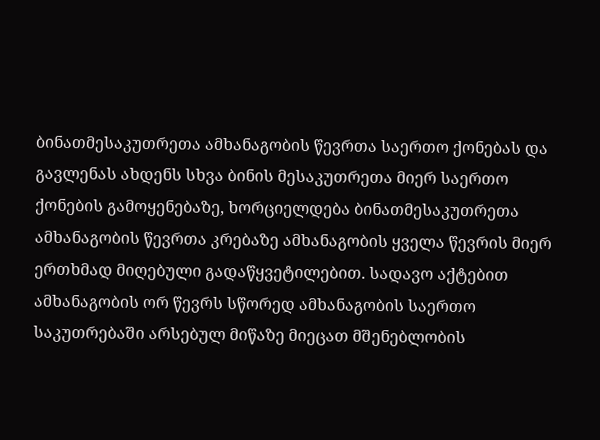ბინათმესაკუთრეთა ამხანაგობის წევრთა საერთო ქონებას და გავლენას ახდენს სხვა ბინის მესაკუთრეთა მიერ საერთო ქონების გამოყენებაზე, ხორციელდება ბინათმესაკუთრეთა ამხანაგობის წევრთა კრებაზე ამხანაგობის ყველა წევრის მიერ ერთხმად მიღებული გადაწყვეტილებით. სადავო აქტებით ამხანაგობის ორ წევრს სწორედ ამხანაგობის საერთო საკუთრებაში არსებულ მიწაზე მიეცათ მშენებლობის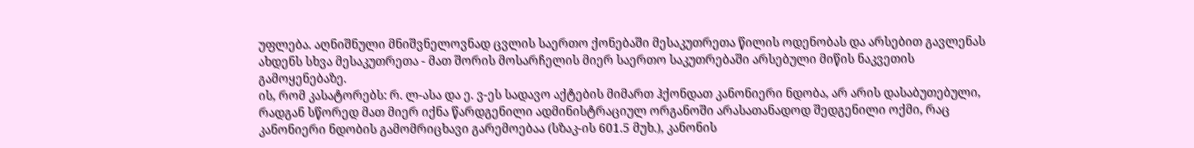უფლება. აღნიშნული მნიშვნელოვნად ცვლის საერთო ქონებაში მესაკუთრეთა წილის ოდენობას და არსებით გავლენას ახდენს სხვა მესაკუთრეთა - მათ შორის მოსარჩელის მიერ საერთო საკუთრებაში არსებული მიწის ნაკვეთის გამოყენებაზე.
ის, რომ კასატორებს: რ. ლ-ასა და ე. ვ-ეს სადავო აქტების მიმართ ჰქონდათ კანონიერი ნდობა, არ არის დასაბუთებული, რადგან სწორედ მათ მიერ იქნა წარდგენილი ადმინისტრაციულ ორგანოში არასათანადოდ შედგენილი ოქმი, რაც კანონიერი ნდობის გამომრიცხავი გარემოებაა (სზაკ-ის 601.5 მუხ.), კანონის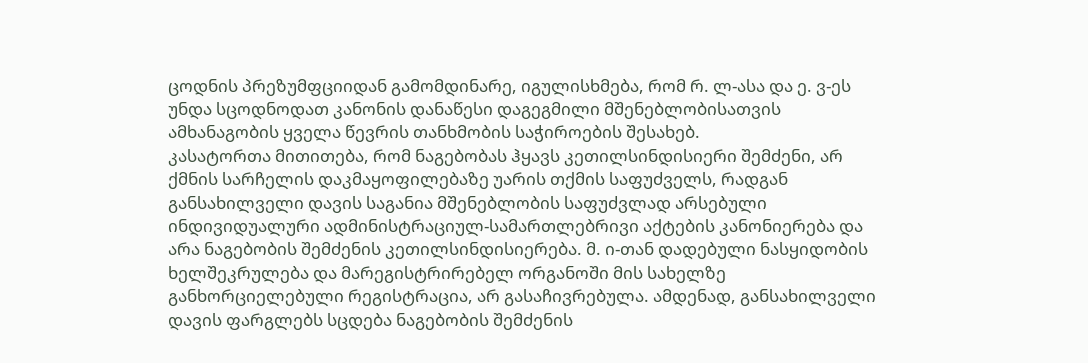ცოდნის პრეზუმფციიდან გამომდინარე, იგულისხმება, რომ რ. ლ-ასა და ე. ვ-ეს უნდა სცოდნოდათ კანონის დანაწესი დაგეგმილი მშენებლობისათვის ამხანაგობის ყველა წევრის თანხმობის საჭიროების შესახებ.
კასატორთა მითითება, რომ ნაგებობას ჰყავს კეთილსინდისიერი შემძენი, არ ქმნის სარჩელის დაკმაყოფილებაზე უარის თქმის საფუძველს, რადგან განსახილველი დავის საგანია მშენებლობის საფუძვლად არსებული ინდივიდუალური ადმინისტრაციულ-სამართლებრივი აქტების კანონიერება და არა ნაგებობის შემძენის კეთილსინდისიერება. მ. ი-თან დადებული ნასყიდობის ხელშეკრულება და მარეგისტრირებელ ორგანოში მის სახელზე განხორციელებული რეგისტრაცია, არ გასაჩივრებულა. ამდენად, განსახილველი დავის ფარგლებს სცდება ნაგებობის შემძენის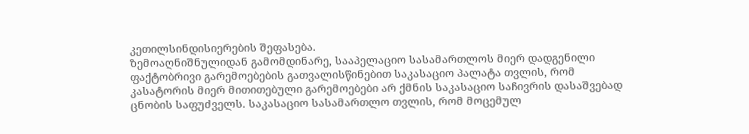კეთილსინდისიერების შეფასება.
ზემოაღნიშნულიდან გამომდინარე, სააპელაციო სასამართლოს მიერ დადგენილი ფაქტობრივი გარემოებების გათვალისწინებით საკასაციო პალატა თვლის, რომ კასატორის მიერ მითითებული გარემოებები არ ქმნის საკასაციო საჩივრის დასაშვებად ცნობის საფუძველს. საკასაციო სასამართლო თვლის, რომ მოცემულ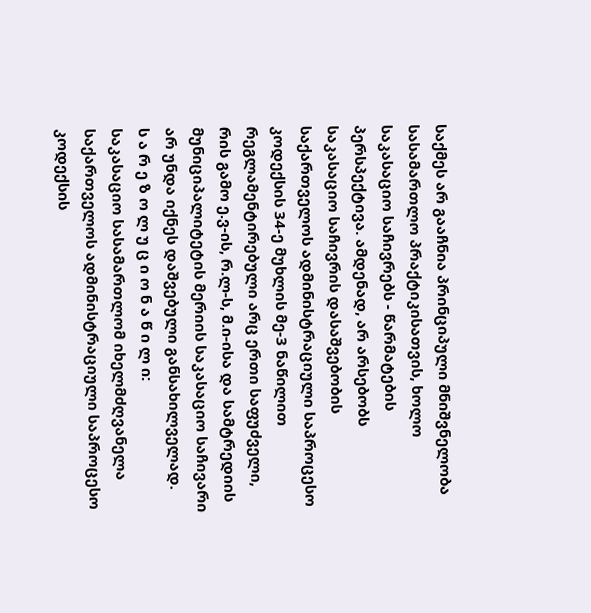საქმეს არ გააჩნია პრინციპული მნიშვნელობა სასამართლო პრაქტიკისათვის, ხოლო საკასაციო საჩივრებს - წარმატების პერსპექტივა. ამდენად, არ არსებობს საკასაციო საჩივრის დასაშვებობის საქართველოს ადმინისტრაციული საპროცესო კოდექსის 34-ე მუხლის მე-3 ნაწილით რეგლამენტირებული არც ერთი საფუძველი, რის გამო ე.ვ-ის, რ.ლ-ს, მ.ი-ისა და სამტრედიის მუნიციპალიტეტის მერიის საკასაციო საჩივარი არ უნდა იქნეს დაშვებული განსახილველად.
ს ა რ ე ზ ო ლ უ ც ი ო ნ ა წ ი ლ ი:
საკასაციო სასამართლომ იხელმძღვანელა საქართველოს ადმინისტრაციული საპროცესო კოდექსის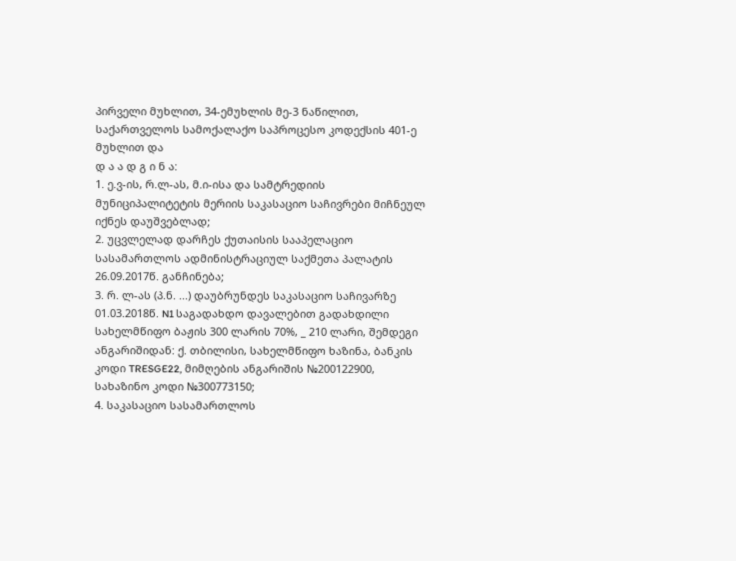პირველი მუხლით, 34-ემუხლის მე-3 ნაწილით, საქართველოს სამოქალაქო საპროცესო კოდექსის 401-ე მუხლით და
დ ა ა დ გ ი ნ ა:
1. ე.ვ-ის, რ.ლ-ას, მ.ი-ისა და სამტრედიის მუნიციპალიტეტის მერიის საკასაციო საჩივრები მიჩნეულ იქნეს დაუშვებლად;
2. უცვლელად დარჩეს ქუთაისის სააპელაციო სასამართლოს ადმინისტრაციულ საქმეთა პალატის 26.09.2017წ. განჩინება;
3. რ. ლ-ას (პ.ნ. ...) დაუბრუნდეს საკასაციო საჩივარზე 01.03.2018წ. N1 საგადახდო დავალებით გადახდილი სახელმწიფო ბაჟის 300 ლარის 70%, _ 210 ლარი, შემდეგი ანგარიშიდან: ქ. თბილისი, სახელმწიფო ხაზინა, ბანკის კოდი TRESGE22, მიმღების ანგარიშის №200122900, სახაზინო კოდი №300773150;
4. საკასაციო სასამართლოს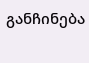განჩინება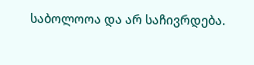საბოლოოა და არ საჩივრდება.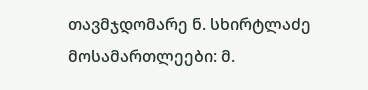თავმჯდომარე ნ. სხირტლაძე
მოსამართლეები: მ.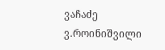ვაჩაძე
ვ.როინიშვილი